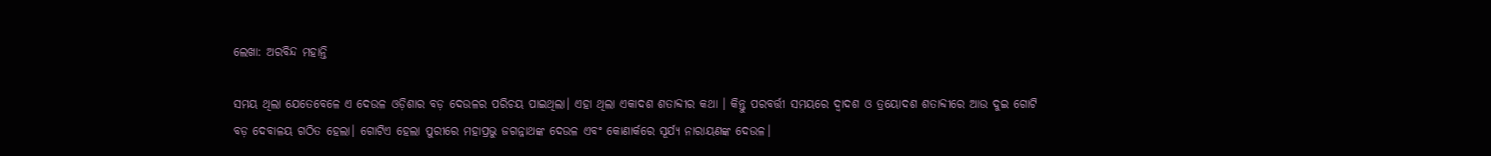ଲେଖା: ଅରବିନ୍ଦ ମହାନ୍ତି

ସମୟ ଥିଲା ଯେତେବେଳେ ଏ ଦେଉଳ ଓଡ଼ିଶାର ବଡ଼ ଦେଉଳର ପରିଚୟ ପାଇଥିଲା। ଏହା ଥିଲା ଏକାଦଶ ଶତାବ୍ଦୀର କଥା । କିନ୍ତୁ ପରବର୍ତ୍ତୀ ସମୟରେ ଦ୍ୱାଦଶ ଓ ତ୍ରୟୋଦଶ ଶତାବ୍ଦୀରେ ଆଉ ଦୁଇ ଗୋଟି ବଡ଼ ଦେବାଳୟ ଗଠିତ ହେଲା। ଗୋଟିଏ ହେଲା ପୁରୀରେ ମହାପ୍ରଭୁ ଜଗନ୍ନାଥଙ୍କ ଦେଉଳ ଏବଂ କୋଣାର୍କରେ ସୂର୍ଯ୍ୟ ନାରାୟଣଙ୍କ ଦେଉଳ।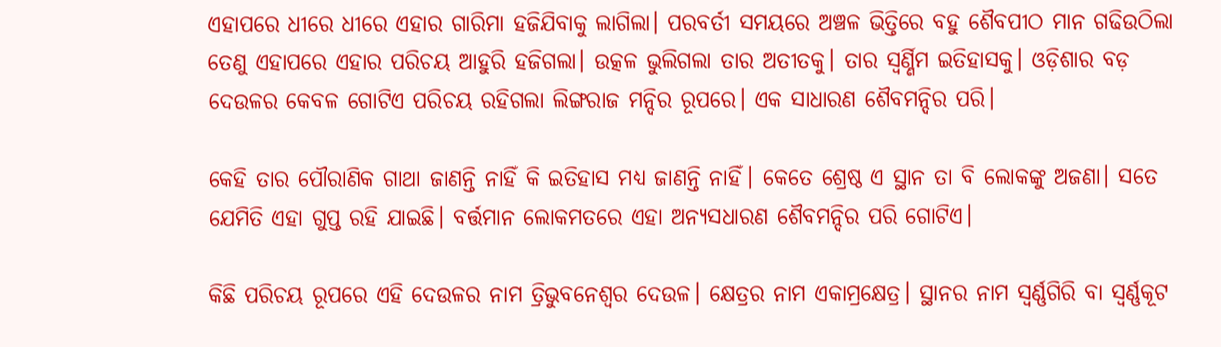ଏହାପରେ ଧୀରେ ଧୀରେ ଏହାର ଗାରିମା ହଜିଯିବାକୁ ଲାଗିଲା। ପରବର୍ତୀ ସମୟରେ ଅଞ୍ଚଳ ଭିତ୍ତିରେ ବହୁ ଶୈବପୀଠ ମାନ ଗଢିଉଠିଲା ତେଣୁ ଏହାପରେ ଏହାର ପରିଚୟ ଆହୁରି ହଜିଗଲା। ଉତ୍କଳ ଭୁଲିଗଲା ତାର ଅତୀତକୁ। ତାର ସ୍ୱର୍ଣ୍ଣିମ ଇତିହାସକୁ। ଓଡ଼ିଶାର ବଡ଼ ଦେଉଳର କେବଳ ଗୋଟିଏ ପରିଚୟ ରହିଗଲା ଲିଙ୍ଗରାଜ ମନ୍ଦିର ରୂପରେ। ଏକ ସାଧାରଣ ଶୈବମନ୍ଦିର ପରି।

କେହି ତାର ପୌରାଣିକ ଗାଥା ଜାଣନ୍ତି ନାହିଁ କି ଇତିହାସ ମଧ୍ୟ ଜାଣନ୍ତି ନାହିଁ। କେତେ ଶ୍ରେଷ୍ଠ ଏ ସ୍ଥାନ ତା ବି ଲୋକଙ୍କୁ ଅଜଣା। ସତେ ଯେମିତି ଏହା ଗୁପ୍ତ ରହି ଯାଇଛି। ବର୍ତ୍ତମାନ ଲୋକମତରେ ଏହା ଅନ୍ୟସଧାରଣ ଶୈବମନ୍ଦିର ପରି ଗୋଟିଏ।

କିଛି ପରିଚୟ ରୂପରେ ଏହି ଦେଉଳର ନାମ ତ୍ରିଭୁବନେଶ୍ୱର ଦେଉଳ। କ୍ଷେତ୍ରର ନାମ ଏକାମ୍ରକ୍ଷେତ୍ର। ସ୍ଥାନର ନାମ ସ୍ୱର୍ଣ୍ଣଗିରି ବା ସ୍ୱର୍ଣ୍ଣକୂଟ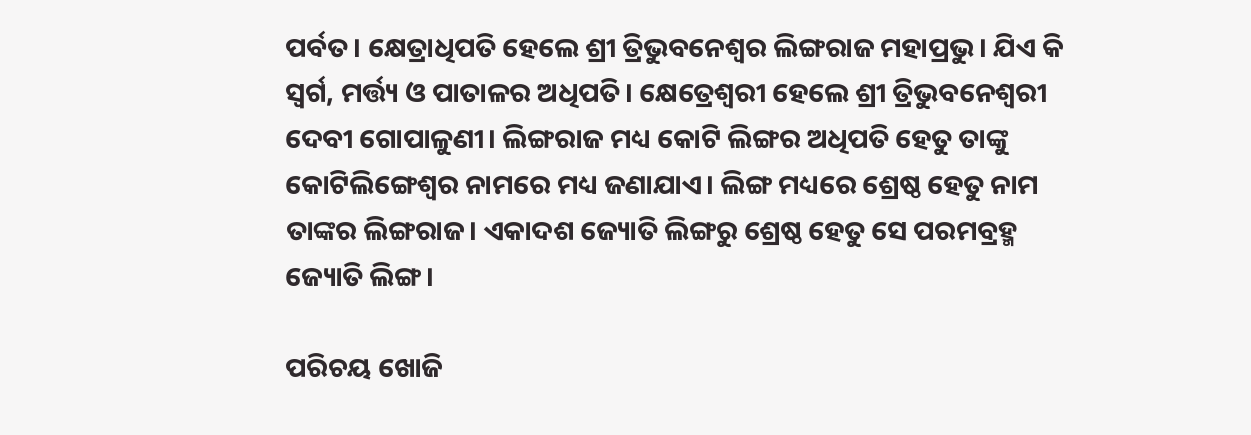ପର୍ବତ। କ୍ଷେତ୍ରାଧିପତି ହେଲେ ଶ୍ରୀ ତ୍ରିଭୁବନେଶ୍ୱର ଲିଙ୍ଗରାଜ ମହାପ୍ରଭୁ। ଯିଏ କି ସ୍ୱର୍ଗ, ମର୍ତ୍ତ୍ୟ ଓ ପାତାଳର ଅଧିପତି। କ୍ଷେତ୍ରେଶ୍ବରୀ ହେଲେ ଶ୍ରୀ ତ୍ରିଭୁବନେଶ୍ଵରୀ ଦେବୀ ଗୋପାଳୁଣୀ। ଲିଙ୍ଗରାଜ ମଧ୍ୟ କୋଟି ଲିଙ୍ଗର ଅଧିପତି ହେତୁ ତାଙ୍କୁ କୋଟିଲିଙ୍ଗେଶ୍ବର ନାମରେ ମଧ୍ୟ ଜଣାଯାଏ। ଲିଙ୍ଗ ମଧ୍ୟରେ ଶ୍ରେଷ୍ଠ ହେତୁ ନାମ ତାଙ୍କର ଲିଙ୍ଗରାଜ। ଏକାଦଶ ଜ୍ୟୋତି ଲିଙ୍ଗରୁ ଶ୍ରେଷ୍ଠ ହେତୁ ସେ ପରମବ୍ରହ୍ମ ଜ୍ୟୋତି ଲିଙ୍ଗ।

ପରିଚୟ ଖୋଜି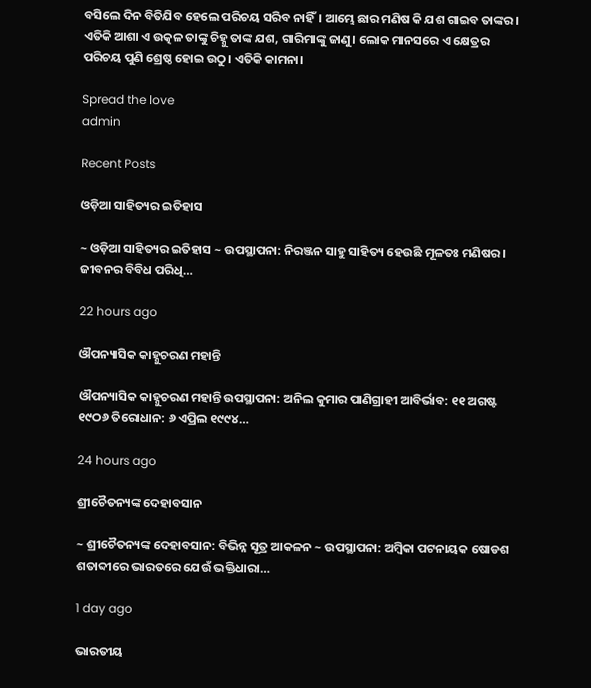ବସିଲେ ଦିନ ବିତିଯିବ ହେଲେ ପରିଚୟ ସରିବ ନାହିଁ। ଆମ୍ଭେ ଛାର ମଣିଷ କି ଯଶ ଗାଇବ ତାଙ୍କର। ଏତିକି ଆଶା ଏ ଉତ୍କଳ ତାଙ୍କୁ ଚିହ୍ନୁ ତାଙ୍କ ଯଶ, ଗାରିମାଙ୍କୁ ଜାଣୁ। ଲୋକ ମାନସରେ ଏ କ୍ଷେତ୍ରର ପରିଚୟ ପୁଣି ଶ୍ରେଷ୍ଠ ହୋଇ ଉଠୁ। ଏତିକି କାମନା।

Spread the love
admin

Recent Posts

ଓଡ଼ିଆ ସାହିତ୍ୟର ଇତିହାସ

~ ଓଡ଼ିଆ ସାହିତ୍ୟର ଇତିହାସ ~ ଉପସ୍ଥାପନା: ନିରଞ୍ଜନ ସାହୁ ସାହିତ୍ୟ ହେଉଛି ମୂଳତଃ ମଣିଷର। ଜୀବନର ବିବିଧ ପରିଧି…

22 hours ago

ଔପନ୍ୟାସିକ କାହ୍ନୁଚରଣ ମହାନ୍ତି

ଔପନ୍ୟାସିକ କାହ୍ନୁଚରଣ ମହାନ୍ତି ଉପସ୍ଥାପନା: ଅନିଲ କୁମାର ପାଣିଗ୍ରାହୀ ଆବିର୍ଭାବ: ୧୧ ଅଗଷ୍ଟ ୧୯ଠ୬ ତିରୋଧାନ: ୬ ଏପ୍ରିଲ ୧୯୯୪…

24 hours ago

ଶ୍ରୀଚୈତନ୍ୟଙ୍କ ଦେହାବସାନ

~ ଶ୍ରୀଚୈତନ୍ୟଙ୍କ ଦେହାବସାନ: ବିଭିନ୍ନ ସୂତ୍ର ଆକଳନ ~ ଉପସ୍ଥାପନା: ଅମ୍ବିକା ପଟନାୟକ ଷୋଡଶ ଶତାବ୍ଦୀରେ ଭାରତରେ ଯେଉଁ ଭକ୍ତିଧାରା…

1 day ago

ଭାରତୀୟ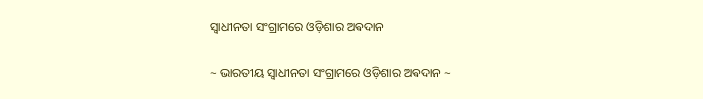ସ୍ୱାଧୀନତା ସଂଗ୍ରାମରେ ଓଡ଼ିଶାର ଅଵଦାନ

~ ଭାରତୀୟ ସ୍ୱାଧୀନତା ସଂଗ୍ରାମରେ ଓଡ଼ିଶାର ଅଵଦାନ ~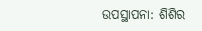ଉପସ୍ଥାପନା: ଶିଶିର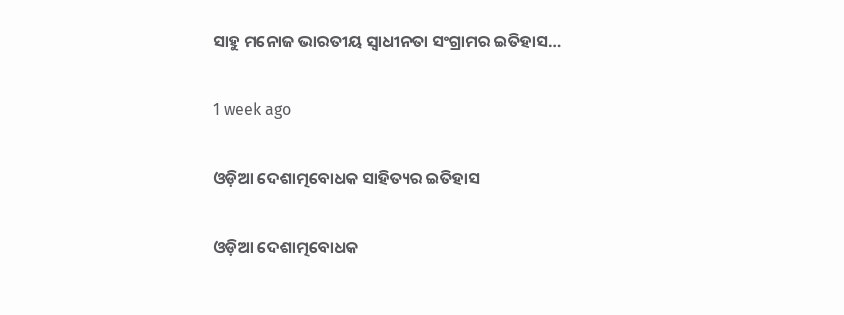ସାହୁ ମନୋଜ ଭାରତୀୟ ସ୍ଵାଧୀନତା ସଂଗ୍ରାମର ଇତିହାସ…

1 week ago

ଓଡ଼ିଆ ଦେଶାତ୍ମବୋଧକ ସାହିତ୍ୟର ଇତିହାସ

ଓଡ଼ିଆ ଦେଶାତ୍ମବୋଧକ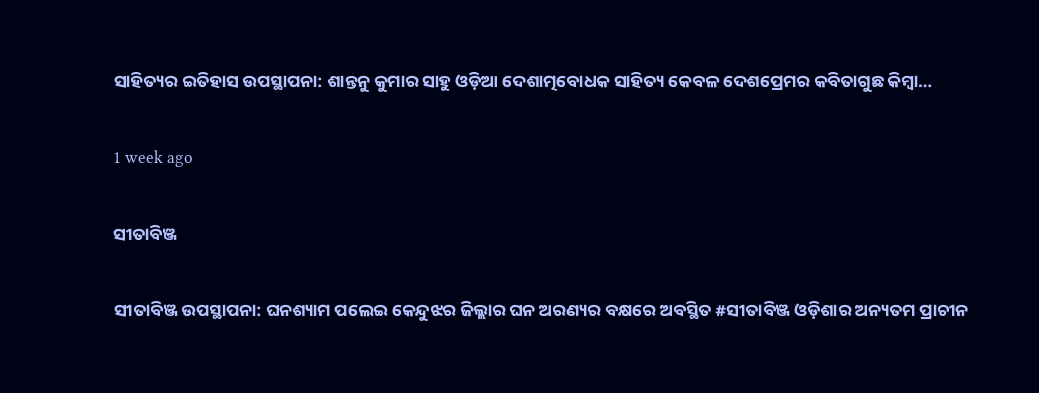ସାହିତ୍ୟର ଇତିହାସ ଉପସ୍ଥାପନା: ଶାନ୍ତନୁ କୁମାର ସାହୁ ଓଡ଼ିଆ ଦେଶାତ୍ମବୋଧକ ସାହିତ୍ୟ କେବଳ ଦେଶପ୍ରେମର କବିତାଗୁଛ କିମ୍ବା…

1 week ago

ସୀତାବିଞ୍ଜ

ସୀତାବିଞ୍ଜ ଉପସ୍ଥାପନା: ଘନଶ୍ୟାମ ପଲେଇ କେନ୍ଦୁଝର ଜିଲ୍ଲାର ଘନ ଅରଣ୍ୟର ବକ୍ଷରେ ଅବସ୍ଥିତ #ସୀତାବିଞ୍ଜ ଓଡ଼ିଶାର ଅନ୍ୟତମ ପ୍ରାଚୀନ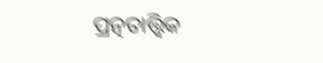ପ୍ରତ୍ନତାତ୍ତ୍ୱିକ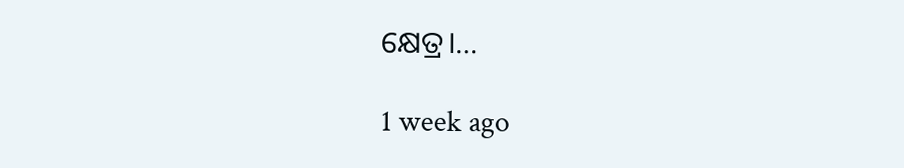କ୍ଷେତ୍ର।…

1 week ago